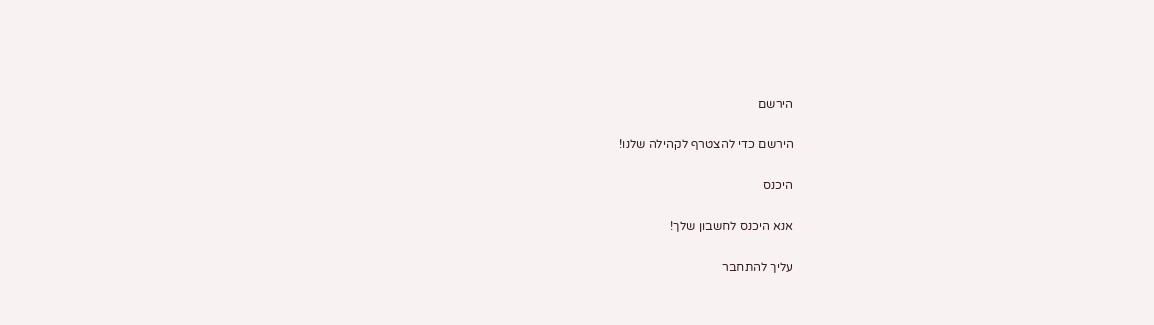הירשם

הירשם כדי להצטרף לקהילה שלנו!

היכנס

אנא היכנס לחשבון שלך!

עליך להתחבר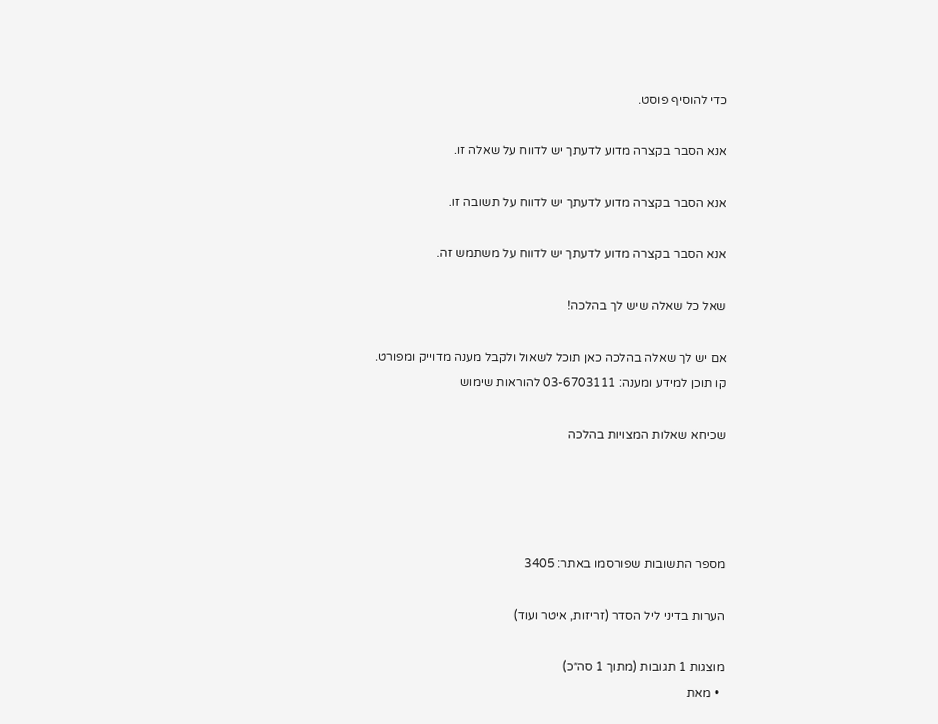כדי להוסיף פוסט.

אנא הסבר בקצרה מדוע לדעתך יש לדווח על שאלה זו.

אנא הסבר בקצרה מדוע לדעתך יש לדווח על תשובה זו.

אנא הסבר בקצרה מדוע לדעתך יש לדווח על משתמש זה.

שאל כל שאלה שיש לך בהלכה!

אם יש לך שאלה בהלכה כאן תוכל לשאול ולקבל מענה מדוייק ומפורט.
קו תוכן למידע ומענה: 03-6703111 להוראות שימוש

שכיחא שאלות המצויות בהלכה




מספר התשובות שפורסמו באתר: 3405

הערות בדיני ליל הסדר (זריזות, איטר ועוד)

מוצגות 1 תגובות (מתוך 1 סה״כ)
  • מאת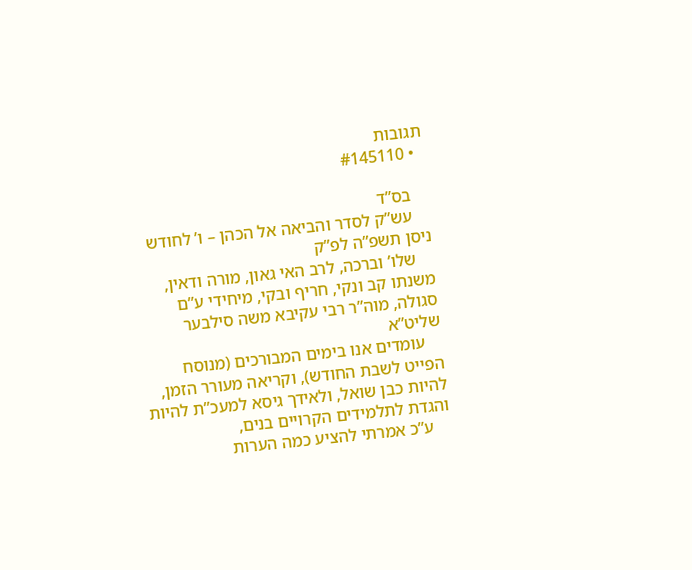תגובות
  • #145110

    בס”ד
    עש”ק לסדר והביאה אל הכהן – ו’ לחודש ניסן תשפ”ה לפ”ק
    שלו’ וברכה, לרב האי גאון, מורה ודאין, משנתו קב ונקי, חריף ובקי, מיחידי ע”ם סגולה, מוה”ר רבי עקיבא משה סילבער שליט”א
    עומדים אנו בימים המבורכים (מנוסח הפייט לשבת החודש), וקריאה מעורר הזמן, להיות כבן שואל, ולאידך גיסא למעכ”ת להיות והגדת לתלמידים הקרויים בנים,
    ע”כ אמרתי להציע כמה הערות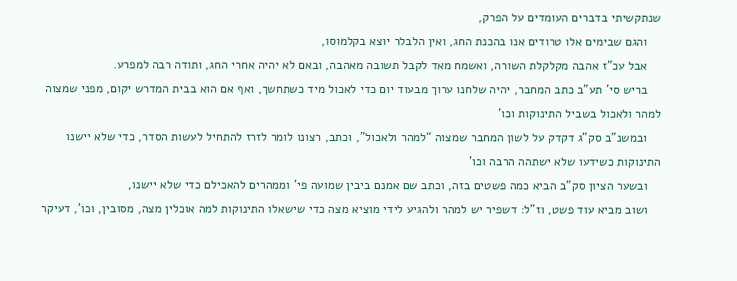שנתקשיתי בדברים העומדים על הפרק,
    והגם שבימים אלו טרודים אנו בהכנת החג, ואין הלבלר יוצא בקלמוסו,
    אבל עכ”ז אהבה מקלקלת השורה, ואשמח מאד לקבל תשובה מאהבה, ובאם לא יהיה אחרי החג, ותודה רבה למפרע.
    בריש סי’ תע”ב כתב המחבר, יהיה שלחנו ערוך מבעוד יום כדי לאכול מיד כשתחשך, ואף אם הוא בבית המדרש יקום, מפני שמצוה למהר ולאכול בשביל התינוקות וכו’
    ובמשנ”ב סק”ג דקדק על לשון המחבר שמצוה “למהר ולאכול”, וכתב, רצונו לומר לזרז להתחיל לעשות הסדר, כדי שלא יישנו התינוקות כשידעו שלא ישתהה הרבה וכו’
    ובשער הציון סק”ב הביא כמה פשטים בזה, וכתב שם אמנם ביבין שמועה פי’ וממהרים להאכילם כדי שלא יישנו,
    ושוב מביא עוד פשט, וז”ל: דשפיר יש למהר ולהגיע לידי מוציא מצה כדי שישאלו התינוקות למה אוכלין מצה, מסובין, וכו’, דעיקר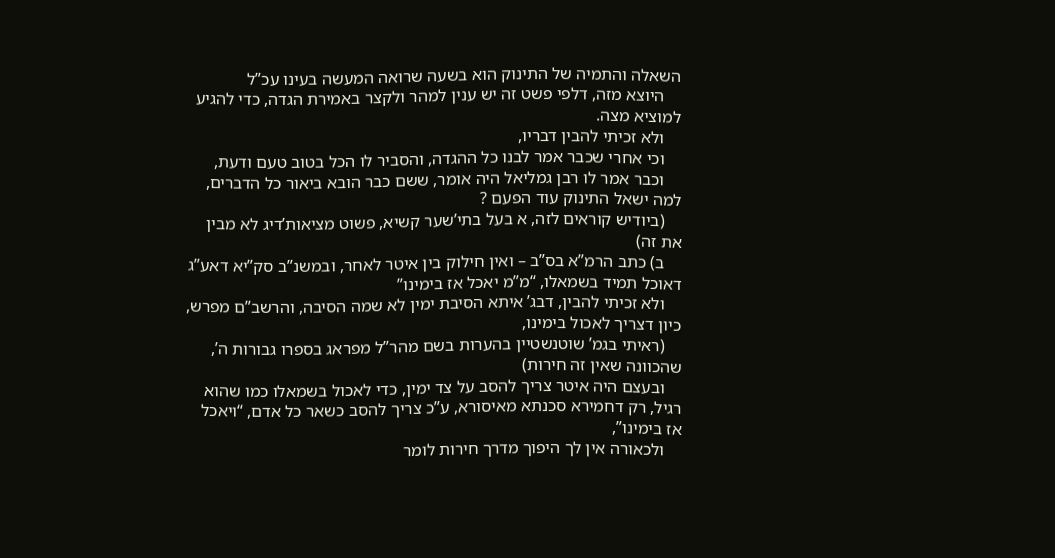השאלה והתמיה של התינוק הוא בשעה שרואה המעשה בעינו עכ”ל
    היוצא מזה, דלפי פשט זה יש ענין למהר ולקצר באמירת הגדה, כדי להגיע למוציא מצה.
    ולא זכיתי להבין דבריו,
    וכי אחרי שכבר אמר לבנו כל ההגדה, והסביר לו הכל בטוב טעם ודעת,
    וכבר אמר לו רבן גמליאל היה אומר, ששם כבר הובא ביאור כל הדברים, למה ישאל התינוק עוד הפעם ?
    (ביודיש קוראים לזה, א בעל בתי’שער קשיא, פשוט מציאות’דיג לא מבין את זה)
    ב) כתב הרמ”א בס”ב – ואין חילוק בין איטר לאחר, ובמשנ”ב סק”יא דאע”ג דאוכל תמיד בשמאלו, “מ”מ יאכל אז בימינו”
    ולא זכיתי להבין, דבג’ איתא הסיבת ימין לא שמה הסיבה, והרשב”ם מפרש, כיון דצריך לאכול בימינו,
    (ראיתי בגמ’ שוטנשטיין בהערות בשם מהר”ל מפראג בספרו גבורות ה’, שהכוונה שאין זה חירות)
    ובעצם היה איטר צריך להסב על צד ימין, כדי לאכול בשמאלו כמו שהוא רגיל, רק דחמירא סכנתא מאיסורא, ע”כ צריך להסב כשאר כל אדם, “ויאכל אז בימינו”,
    ולכאורה אין לך היפוך מדרך חירות לומר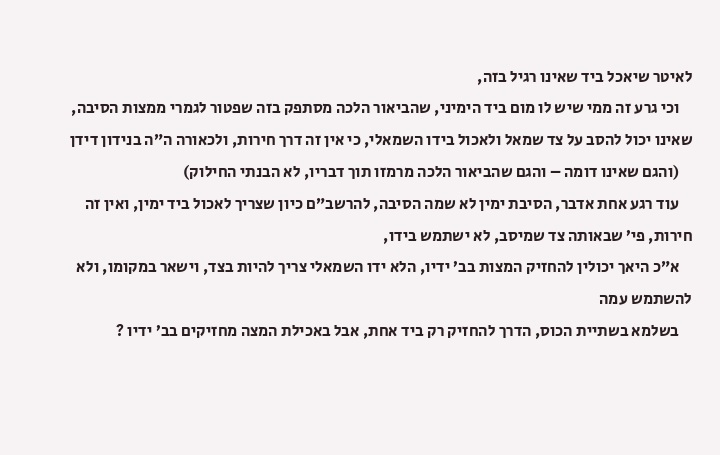לאיטר שיאכל ביד שאינו רגיל בזה,
    וכי גרע זה ממי שיש לו מום ביד הימיני, שהביאור הלכה מסתפק בזה שפטור לגמרי ממצות הסיבה, שאינו יכול להסב על צד שמאל ולאכול בידו השמאלי, כי אין זה דרך חירות, ולכאורה ה”ה בנידון דידן
    (והגם שאינו דומה – והגם שהביאור הלכה מרמזו תוך דבריו, לא הבנתי החילוק)
    עוד רגע אחת אדבר, הסיבת ימין לא שמה הסיבה, להרשב”ם כיון שצריך לאכול ביד ימין, ואין זה חירות, פי’ שבאותה צד שמיסב, לא ישתמש בידו,
    א”כ היאך יכולין להחזיק המצות בב’ ידיו, הלא ידו השמאלי צריך להיות בצד, וישאר במקומו, ולא להשתמש עמה
    בשלמא בשתיית הכוס, הדרך להחזיק רק ביד אחת, אבל באכילת המצה מחזיקים בב’ ידיו ?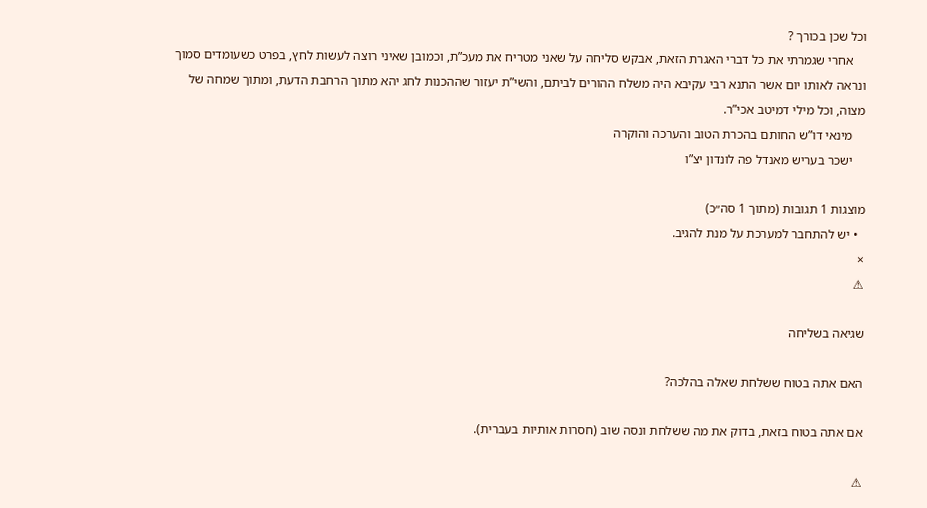וכל שכן בכורך ?
    אחרי שגמרתי את כל דברי האגרת הזאת, אבקש סליחה על שאני מטריח את מעכ”ת, וכמובן שאיני רוצה לעשות לחץ, בפרט כשעומדים סמוך ונראה לאותו יום אשר התנא רבי עקיבא היה משלח ההורים לביתם, והשי”ת יעזור שההכנות לחג יהא מתוך הרחבת הדעת, ומתוך שמחה של מצוה, וכל מילי דמיטב אכי”ר.
    מינאי דו”ש החותם בהכרת הטוב והערכה והוקרה
    ישכר בעריש מאנדל פה לונדון יצ”ו

מוצגות 1 תגובות (מתוך 1 סה״כ)
  • יש להתחבר למערכת על מנת להגיב.
×
⚠

שגיאה בשליחה

האם אתה בטוח ששלחת שאלה בהלכה?

אם אתה בטוח בזאת, בדוק את מה ששלחת ונסה שוב (חסרות אותיות בעברית).

⚠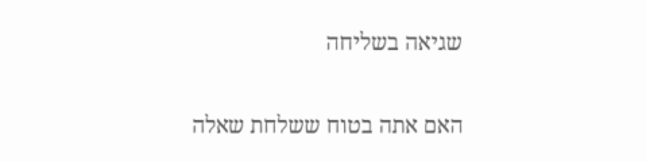שגיאה בשליחה

האם אתה בטוח ששלחת שאלה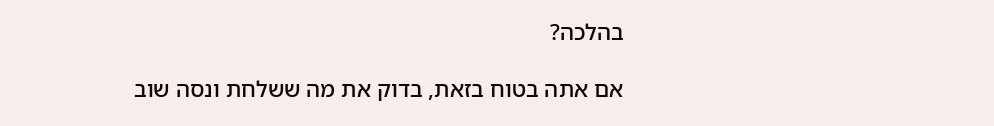בהלכה?

אם אתה בטוח בזאת, בדוק את מה ששלחת ונסה שוב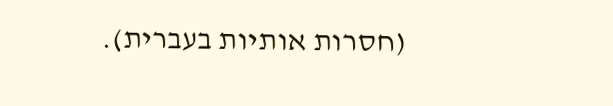(חסרות אותיות בעברית).